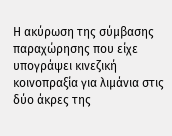Η ακύρωση της σύμβασης παραχώρησης που είχε υπογράψει κινεζική κοινοπραξία για λιμάνια στις δύο άκρες της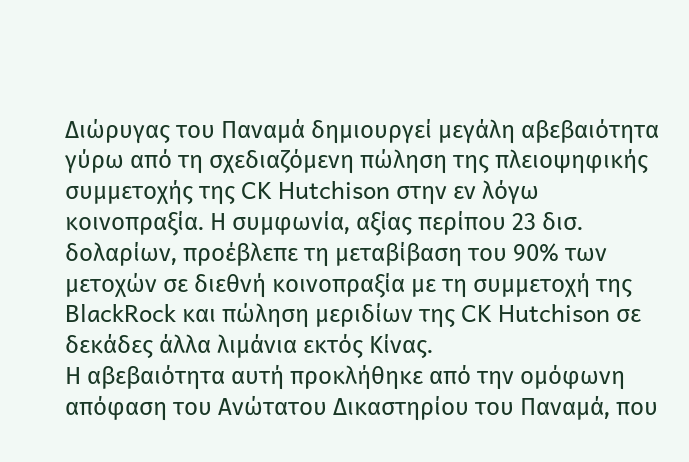Διώρυγας του Παναμά δημιουργεί μεγάλη αβεβαιότητα γύρω από τη σχεδιαζόμενη πώληση της πλειοψηφικής συμμετοχής της CK Hutchison στην εν λόγω κοινοπραξία. Η συμφωνία, αξίας περίπου 23 δισ. δολαρίων, προέβλεπε τη μεταβίβαση του 90% των μετοχών σε διεθνή κοινοπραξία με τη συμμετοχή της BlackRock και πώληση μεριδίων της CK Hutchison σε δεκάδες άλλα λιμάνια εκτός Κίνας.
Η αβεβαιότητα αυτή προκλήθηκε από την ομόφωνη απόφαση του Ανώτατου Δικαστηρίου του Παναμά, που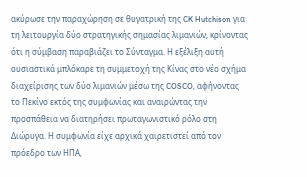ακύρωσε την παραχώρηση σε θυγατρική της CK Hutchison για τη λειτουργία δύο στρατηγικής σημασίας λιμανιών, κρίνοντας ότι η σύμβαση παραβιάζει το Σύνταγμα. Η εξέλιξη αυτή ουσιαστικά μπλόκαρε τη συμμετοχή της Κίνας στο νέο σχήμα διαχείρισης των δύο λιμανιών μέσω της COSCO, αφήνοντας το Πεκίνο εκτός της συμφωνίας και αναιρώντας την προσπάθεια να διατηρήσει πρωταγωνιστικό ρόλο στη Διώρυγα. Η συμφωνία είχε αρχικά χαιρετιστεί από τον πρόεδρο των ΗΠΑ,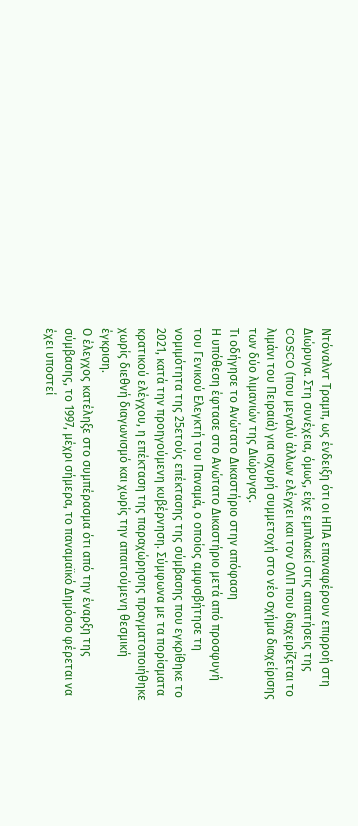Ντόναλντ Τραμπ, ως ένδειξη ότι οι ΗΠΑ επαναφέρουν επιρροή στη Διώρυγα. Στη συνέχεια, όμως, είχε εμπλακεί στις απαιτήσεις της COSCO (που μεγαλύ άλλων ελέγχει και τον ΟΛΠ που διαχειρίζεται το λιμάνι του Πειραιά) για ισχυρή συμμετοχή στο νέο σχήμα διαχείρισης των δύο λιμανιών της Διώρυγας.
Τι οδήγησε το Ανώτατο Δικαστήριο στην απόφαση
Η υπόθεση έφτασε στο Ανώτατο Δικαστήριο μετά από προσφυγή του Γενικού Ελεγκτή του Παναμά, ο οποίος αμφισβήτησε τη νομιμότητα της 25ετούς επέκτασης της σύμβασης που εγκρίθηκε το 2021, κατά την προηγούμενη κυβέρνηση. Σύμφωνα με τα πορίσματα κρατικού ελέγχου, η επέκταση της παραχώρησης πραγματοποιήθηκε χωρίς διεθνή διαγωνισμό και χωρίς την απαιτούμενη θεσμική έγκριση.
Ο έλεγχος κατέληξε στο συμπέρασμα ότι από την έναρξη της σύμβασης, το 1997, μέχρι σήμερα, το παναμαϊκό Δημόσιο φέρεται να έχει υποστεί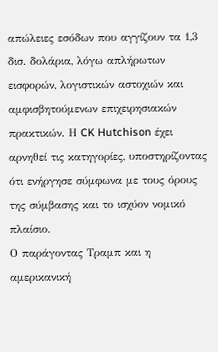απώλειες εσόδων που αγγίζουν τα 1,3 δισ. δολάρια, λόγω απλήρωτων εισφορών, λογιστικών αστοχιών και αμφισβητούμενων επιχειρησιακών πρακτικών. Η CK Hutchison έχει αρνηθεί τις κατηγορίες, υποστηρίζοντας ότι ενήργησε σύμφωνα με τους όρους της σύμβασης και το ισχύον νομικό πλαίσιο.
Ο παράγοντας Τραμπ και η αμερικανική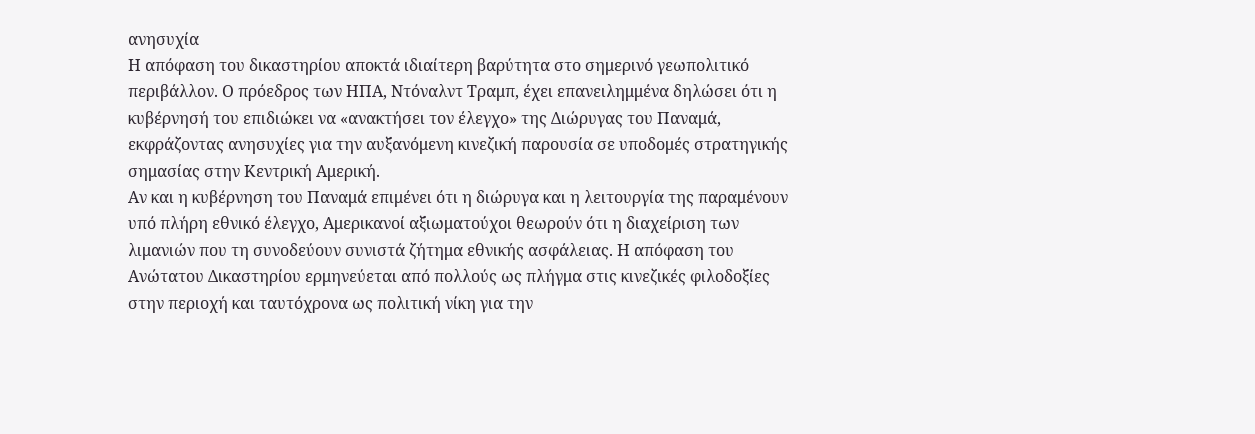ανησυχία
Η απόφαση του δικαστηρίου αποκτά ιδιαίτερη βαρύτητα στο σημερινό γεωπολιτικό περιβάλλον. Ο πρόεδρος των ΗΠΑ, Ντόναλντ Τραμπ, έχει επανειλημμένα δηλώσει ότι η κυβέρνησή του επιδιώκει να «ανακτήσει τον έλεγχο» της Διώρυγας του Παναμά, εκφράζοντας ανησυχίες για την αυξανόμενη κινεζική παρουσία σε υποδομές στρατηγικής σημασίας στην Κεντρική Αμερική.
Αν και η κυβέρνηση του Παναμά επιμένει ότι η διώρυγα και η λειτουργία της παραμένουν υπό πλήρη εθνικό έλεγχο, Αμερικανοί αξιωματούχοι θεωρούν ότι η διαχείριση των λιμανιών που τη συνοδεύουν συνιστά ζήτημα εθνικής ασφάλειας. Η απόφαση του Ανώτατου Δικαστηρίου ερμηνεύεται από πολλούς ως πλήγμα στις κινεζικές φιλοδοξίες στην περιοχή και ταυτόχρονα ως πολιτική νίκη για την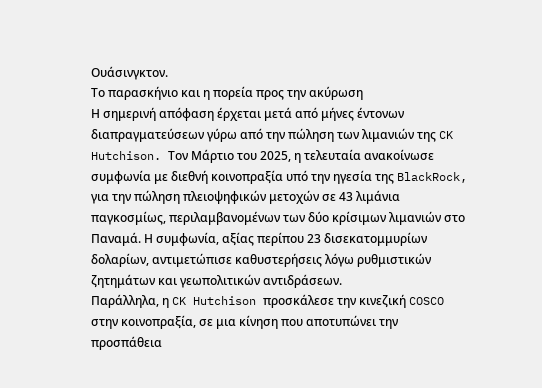Ουάσινγκτον.
Το παρασκήνιο και η πορεία προς την ακύρωση
Η σημερινή απόφαση έρχεται μετά από μήνες έντονων διαπραγματεύσεων γύρω από την πώληση των λιμανιών της CK Hutchison. Τον Μάρτιο του 2025, η τελευταία ανακοίνωσε συμφωνία με διεθνή κοινοπραξία υπό την ηγεσία της BlackRock, για την πώληση πλειοψηφικών μετοχών σε 43 λιμάνια παγκοσμίως, περιλαμβανομένων των δύο κρίσιμων λιμανιών στο Παναμά. Η συμφωνία, αξίας περίπου 23 δισεκατομμυρίων δολαρίων, αντιμετώπισε καθυστερήσεις λόγω ρυθμιστικών ζητημάτων και γεωπολιτικών αντιδράσεων.
Παράλληλα, η CK Hutchison προσκάλεσε την κινεζική COSCO στην κοινοπραξία, σε μια κίνηση που αποτυπώνει την προσπάθεια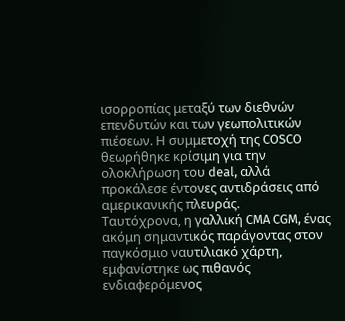ισορροπίας μεταξύ των διεθνών επενδυτών και των γεωπολιτικών πιέσεων. Η συμμετοχή της COSCO θεωρήθηκε κρίσιμη για την ολοκλήρωση του deal, αλλά προκάλεσε έντονες αντιδράσεις από αμερικανικής πλευράς.
Ταυτόχρονα, η γαλλική CMA CGM, ένας ακόμη σημαντικός παράγοντας στον παγκόσμιο ναυτιλιακό χάρτη, εμφανίστηκε ως πιθανός ενδιαφερόμενος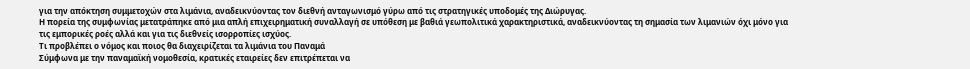για την απόκτηση συμμετοχών στα λιμάνια, αναδεικνύοντας τον διεθνή ανταγωνισμό γύρω από τις στρατηγικές υποδομές της Διώρυγας.
Η πορεία της συμφωνίας μετατράπηκε από μια απλή επιχειρηματική συναλλαγή σε υπόθεση με βαθιά γεωπολιτικά χαρακτηριστικά, αναδεικνύοντας τη σημασία των λιμανιών όχι μόνο για τις εμπορικές ροές αλλά και για τις διεθνείς ισορροπίες ισχύος.
Τι προβλέπει ο νόμος και ποιος θα διαχειρίζεται τα λιμάνια του Παναμά
Σύμφωνα με την παναμαϊκή νομοθεσία, κρατικές εταιρείες δεν επιτρέπεται να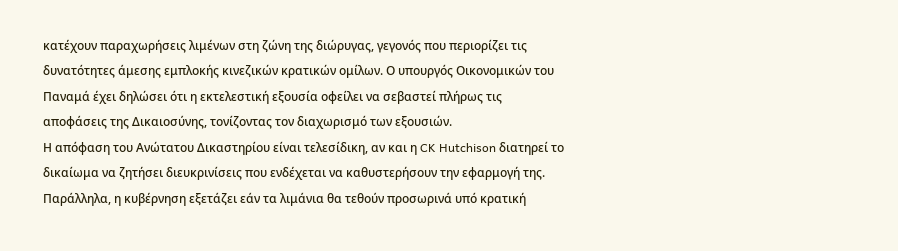κατέχουν παραχωρήσεις λιμένων στη ζώνη της διώρυγας, γεγονός που περιορίζει τις δυνατότητες άμεσης εμπλοκής κινεζικών κρατικών ομίλων. Ο υπουργός Οικονομικών του Παναμά έχει δηλώσει ότι η εκτελεστική εξουσία οφείλει να σεβαστεί πλήρως τις αποφάσεις της Δικαιοσύνης, τονίζοντας τον διαχωρισμό των εξουσιών.
Η απόφαση του Ανώτατου Δικαστηρίου είναι τελεσίδικη, αν και η CK Hutchison διατηρεί το δικαίωμα να ζητήσει διευκρινίσεις που ενδέχεται να καθυστερήσουν την εφαρμογή της. Παράλληλα, η κυβέρνηση εξετάζει εάν τα λιμάνια θα τεθούν προσωρινά υπό κρατική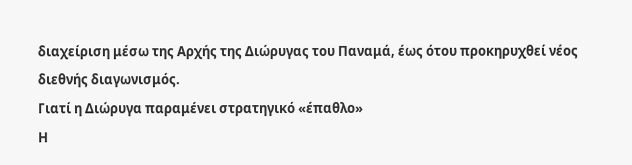διαχείριση μέσω της Αρχής της Διώρυγας του Παναμά, έως ότου προκηρυχθεί νέος διεθνής διαγωνισμός.
Γιατί η Διώρυγα παραμένει στρατηγικό «έπαθλο»
Η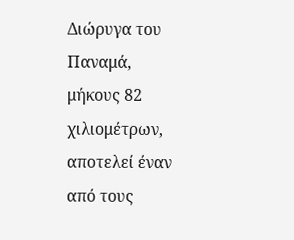Διώρυγα του Παναμά, μήκους 82 χιλιομέτρων, αποτελεί έναν από τους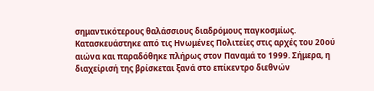σημαντικότερους θαλάσσιους διαδρόμους παγκοσμίως. Κατασκευάστηκε από τις Ηνωμένες Πολιτείες στις αρχές του 20ού αιώνα και παραδόθηκε πλήρως στον Παναμά το 1999. Σήμερα, η διαχείρισή της βρίσκεται ξανά στο επίκεντρο διεθνών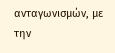ανταγωνισμών, με την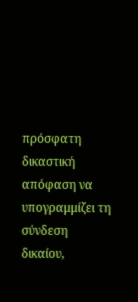πρόσφατη δικαστική απόφαση να υπογραμμίζει τη σύνδεση δικαίου,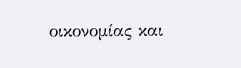οικονομίας και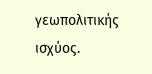γεωπολιτικής ισχύος.